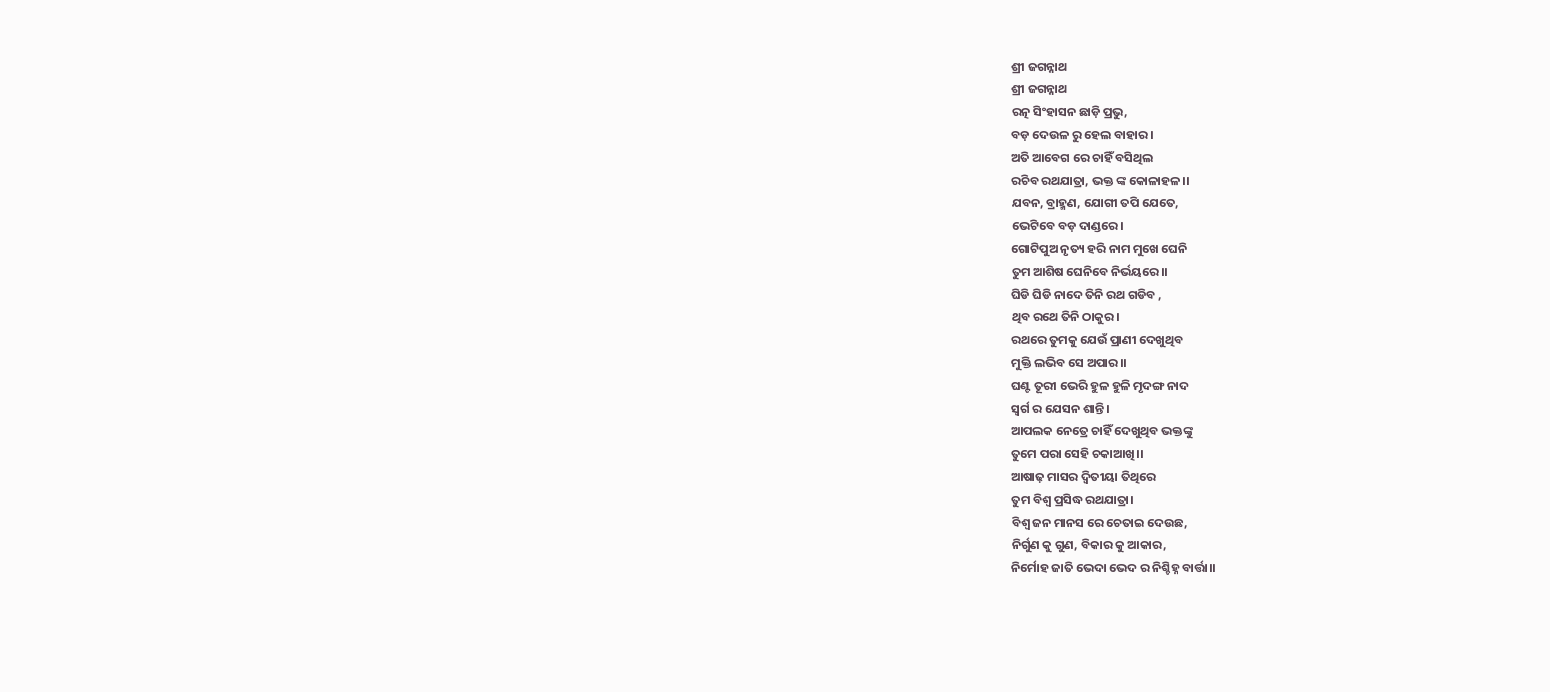ଶ୍ରୀ ଜଗନ୍ନାଥ
ଶ୍ରୀ ଜଗନ୍ନାଥ
ରତ୍ନ ସିଂହାସନ ଛାଡ଼ି ପ୍ରଭୁ,
ବଡ଼ ଦେଉଳ ରୁ ହେଲ ବାହାର।
ଅତି ଆବେଗ ରେ ଚାହିଁ ବସିଥିଲ
ରଚିବ ରଥଯାତ୍ରା, ଭକ୍ତ ଙ୍କ କୋଳାହଳ।।
ଯବନ, ବ୍ରାହ୍ମଣ, ଯୋଗୀ ତପି ଯେତେ,
ଭେଟିବେ ବଡ଼ ଦାଣ୍ଡରେ।
ଗୋଟିପୁଅ ନୃତ୍ୟ ହରି ନାମ ମୁଖେ ଘେନି
ତୁମ ଆଶିଷ ଘେନିବେ ନିର୍ଭୟରେ।।
ଘିଡି ଘିଡି ନାଦେ ତିନି ରଥ ଗଡିବ ,
ଥିବ ରଥେ ତିନି ଠାକୁର।
ରଥରେ ତୁମକୁ ଯେଉଁ ପ୍ରାଣୀ ଦେଖୁଥିବ
ମୁକ୍ତି ଲଭିବ ସେ ଅପାର।।
ଘଣ୍ଟ ତୂରୀ ଭେରି ହୁଳ ହୁଳି ମୃଦଙ୍ଗ ନାଦ
ସ୍ଵର୍ଗ ର ଯେସନ ଶାନ୍ତି।
ଆପଲକ ନେତ୍ରେ ଚାହିଁ ଦେଖୁଥିବ ଭକ୍ତଙ୍କୁ
ତୁମେ ପରା ସେହି ଚକାଆଖି।।
ଆଷାଢ଼ ମାସର ଦ୍ଵିତୀୟା ତିଥିରେ
ତୁମ ବିଶ୍ଵ ପ୍ରସିଦ୍ଧ ରଥଯାତ୍ରା।
ବିଶ୍ଵ ଜନ ମାନସ ରେ ଚେତାଇ ଦେଉଛ,
ନିର୍ଗୁଣ କୁ ଗୁଣ, ବିକାର କୁ ଆକାର,
ନିର୍ମୋହ ଜାତି ଭେଦା ଭେଦ ର ନିଶ୍ଚିହ୍ନ ବାର୍ତ୍ତା।।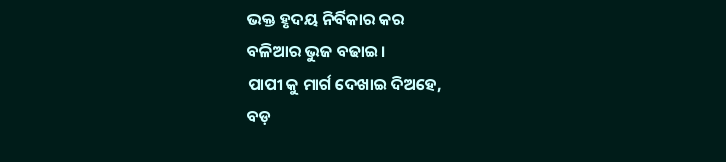ଭକ୍ତ ହୃଦୟ ନିର୍ବିକାର କର
ବଳିଆର ଭୁଜ ବଢାଇ।
ପାପୀ କୁ ମାର୍ଗ ଦେଖାଇ ଦିଅହେ,
ବଡ଼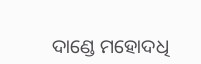ଦାଣ୍ଡେ ମହୋଦଧି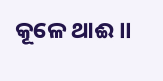କୂଳେ ଥାଈ।।